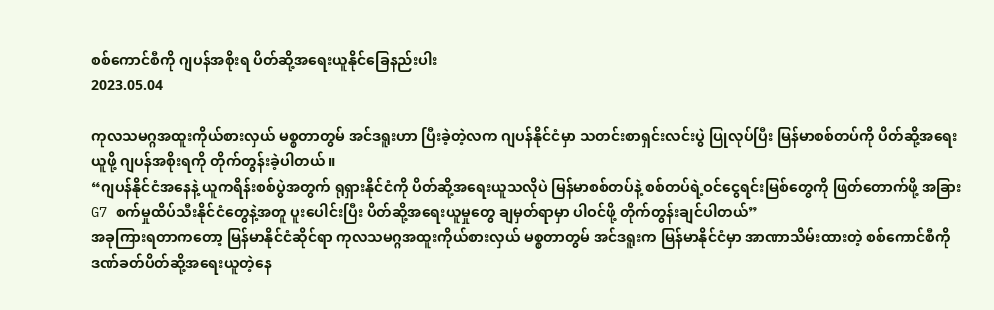စစ်ကောင်စီကို ဂျပန်အစိုးရ ပိတ်ဆို့အရေးယူနိုင်ခြေနည်းပါး
2023.05.04

ကုလသမဂ္ဂအထူးကိုယ်စားလှယ် မစ္စတာတွမ် အင်ဒရူးဟာ ပြီးခဲ့တဲ့လက ဂျပန်နိုင်ငံမှာ သတင်းစာရှင်းလင်းပွဲ ပြုလုပ်ပြီး မြန်မာစစ်တပ်ကို ပိတ်ဆို့အရေးယူဖို့ ဂျပန်အစိုးရကို တိုက်တွန်းခဲ့ပါတယ်။
“ဂျပန်နိုင်ငံအနေနဲ့ ယူကရိန်းစစ်ပွဲအတွက် ရုရှားနိုင်ငံကို ပိတ်ဆို့အရေးယူသလိုပဲ မြန်မာစစ်တပ်နဲ့ စစ်တပ်ရဲ့ဝင်ငွေရင်းမြစ်တွေကို ဖြတ်တောက်ဖို့ အခြား G7 စက်မှုထိပ်သီးနိုင်ငံတွေနဲ့အတူ ပူးပေါင်းပြီး ပိတ်ဆို့အရေးယူမှုတွေ ချမှတ်ရာမှာ ပါဝင်ဖို့ တိုက်တွန်းချင်ပါတယ်”
အခုကြားရတာကတော့ မြန်မာနိုင်ငံဆိုင်ရာ ကုလသမဂ္ဂအထူးကိုယ်စားလှယ် မစ္စတာတွမ် အင်ဒရူးက မြန်မာနိုင်ငံမှာ အာဏာသိမ်းထားတဲ့ စစ်ကောင်စီကို ဒဏ်ခတ်ပိတ်ဆို့အရေးယူတဲ့နေ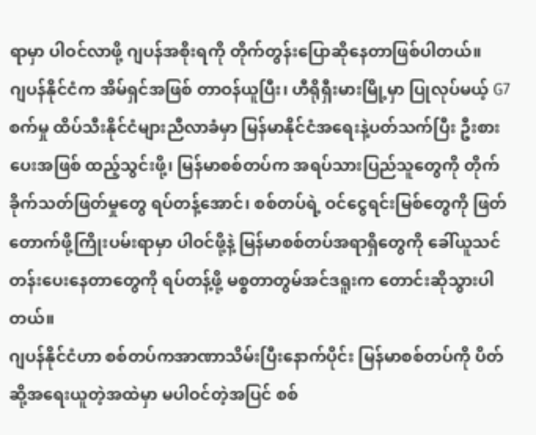ရာမှာ ပါဝင်လာဖို့ ဂျပန်အစိုးရကို တိုက်တွန်းပြောဆိုနေတာဖြစ်ပါတယ်။
ဂျပန်နိုင်ငံက အိမ်ရှင်အဖြစ် တာဝန်ယူပြီး၊ ဟီရိုရှီးမားမြို့မှာ ပြုလုပ်မယ့် G7 စက်မှု ထိပ်သီးနိုင်ငံများညီလာခံမှာ မြန်မာနိုင်ငံအရေးနဲ့ပတ်သက်ပြီး ဦးစားပေးအဖြစ် ထည့်သွင်းဖို့၊ မြန်မာစစ်တပ်က အရပ်သားပြည်သူတွေကို တိုက်ခိုက်သတ်ဖြတ်မှုတွေ ရပ်တန့်အောင်၊ စစ်တပ်ရဲ့ ဝင်ငွေရင်းမြစ်တွေကို ဖြတ်တောက်ဖို့ကြိုးပမ်းရာမှာ ပါဝင်ဖို့နဲ့ မြန်မာစစ်တပ်အရာရှိတွေကို ခေါ်ယူသင်တန်းပေးနေတာတွေကို ရပ်တန့်ဖို့ မစ္စတာတွမ်အင်ဒရူးက တောင်းဆိုသွားပါတယ်။
ဂျပန်နိုင်ငံဟာ စစ်တပ်ကအာဏာသိမ်းပြီးနောက်ပိုင်း မြန်မာစစ်တပ်ကို ပိတ်ဆို့အရေးယူတဲ့အထဲမှာ မပါဝင်တဲ့အပြင် စစ်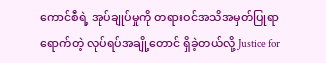ကောင်စီရဲ့ အုပ်ချုပ်မှုကို တရားဝင်အသိအမှတ်ပြုရာရောက်တဲ့ လုပ်ရပ်အချို့တောင် ရှိခဲ့တယ်လို့ Justice for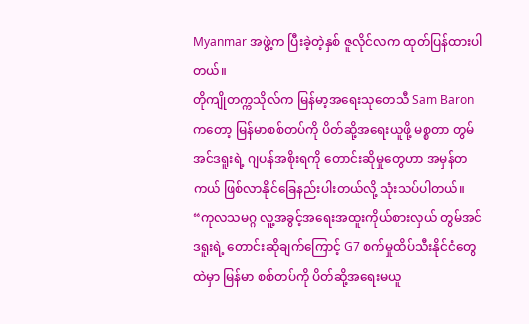Myanmar အဖွဲ့က ပြီးခဲ့တဲ့နှစ် ဇူလိုင်လက ထုတ်ပြန်ထားပါတယ်။
တိုကျိုတက္ကသိုလ်က မြန်မာ့အရေးသုတေသီ Sam Baron ကတော့ မြန်မာစစ်တပ်ကို ပိတ်ဆို့အရေးယူဖို့ မစ္စတာ တွမ်အင်ဒရူးရဲ့ ဂျပန်အစိုးရကို တောင်းဆိုမှုတွေဟာ အမှန်တကယ် ဖြစ်လာနိုင်ခြေနည်းပါးတယ်လို့ သုံးသပ်ပါတယ်။
“ကုလသမဂ္ဂ လူ့အခွင့်အရေးအထူးကိုယ်စားလှယ် တွမ်အင်ဒရူးရဲ့ တောင်းဆိုချက်ကြောင့် G7 စက်မှုထိပ်သီးနိုင်ငံတွေထဲမှာ မြန်မာ စစ်တပ်ကို ပိတ်ဆို့အရေးမယူ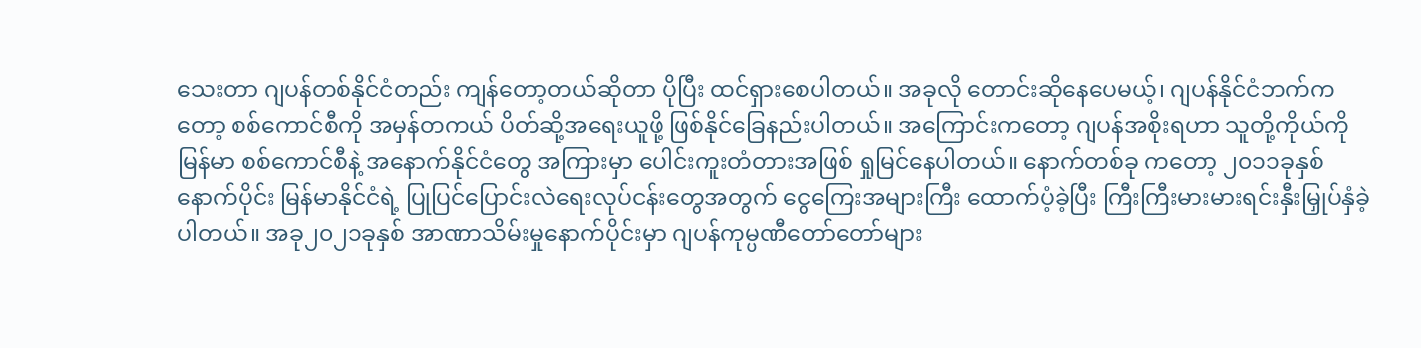သေးတာ ဂျပန်တစ်နိုင်ငံတည်း ကျန်တော့တယ်ဆိုတာ ပိုပြီး ထင်ရှားစေပါတယ်။ အခုလို တောင်းဆိုနေပေမယ့်၊ ဂျပန်နိုင်ငံဘက်ကတော့ စစ်ကောင်စီကို အမှန်တကယ် ပိတ်ဆို့အရေးယူဖို့ ဖြစ်နိုင်ခြေနည်းပါတယ်။ အကြောင်းကတော့ ဂျပန်အစိုးရဟာ သူတို့ကိုယ်ကို မြန်မာ စစ်ကောင်စီနဲ့ အနောက်နိုင်ငံတွေ အကြားမှာ ပေါင်းကူးတံတားအဖြစ် ရှုမြင်နေပါတယ်။ နောက်တစ်ခု ကတော့ ၂၀၁၁ခုနှစ် နောက်ပိုင်း မြန်မာနိုင်ငံရဲ့ ပြုပြင်ပြောင်းလဲရေးလုပ်ငန်းတွေအတွက် ငွေကြေးအများကြီး ထောက်ပံ့ခဲ့ပြီး ကြီးကြီးမားမားရင်းနှီးမြှုပ်နှံခဲ့ပါတယ်။ အခု၂၀၂၁ခုနှစ် အာဏာသိမ်းမှုနောက်ပိုင်းမှာ ဂျပန်ကုမ္ပဏီတော်တော်များ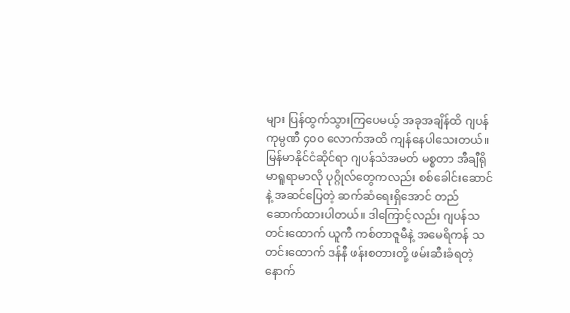များ ပြန်ထွက်သွားကြပေမယ့် အခုအချိန်ထိ ဂျပန်ကုမ္ပဏီ ၄၀၀ လောက်အထိ ကျန်နေပါသေးတယ်။ မြန်မာနိုင်ငံဆိုင်ရာ ဂျပန်သံအမတ် မစ္စတာ အီချီရို မာရူရာမာလို ပုဂ္ဂိုလ်တွေကလည်း စစ်ခေါင်းဆောင်နဲ့ အဆင်ပြေတဲ့ ဆက်ဆံရေးရှိအောင် တည်ဆောက်ထားပါတယ်။ ဒါကြောင့်လည်း ဂျပန်သတင်းထောက် ယူကီ ကစ်တာဇူမီနဲ့ အမေရိကန် သတင်းထောက် ဒန်နီ ဖန်းစတားတို့ ဖမ်းဆီးခံရတဲ့နောက်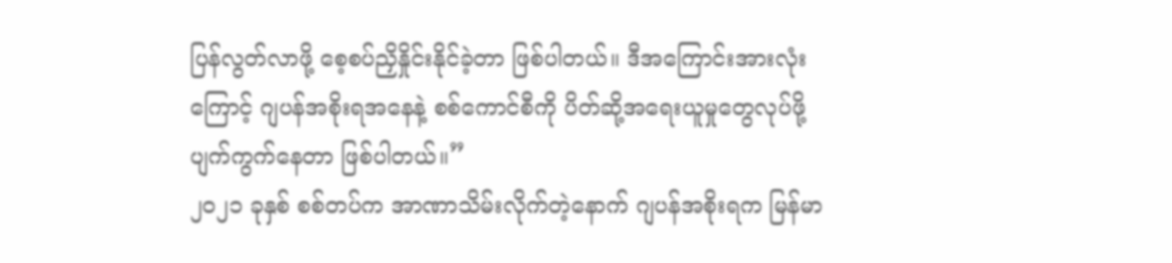ပြန်လွတ်လာဖို့ စေ့စပ်ညှိနှိုင်းနိုင်ခဲ့တာ ဖြစ်ပါတယ်။ ဒီအကြောင်းအားလုံးကြောင့် ဂျပန်အစိုးရအနေနဲ့ စစ်ကောင်စီကို ပိတ်ဆို့အရေးယူမှုတွေလုပ်ဖို့ ပျက်ကွက်နေတာ ဖြစ်ပါတယ်။”
၂၀၂၁ ခုနှစ် စစ်တပ်က အာဏာသိမ်းလိုက်တဲ့နောက် ဂျပန်အစိုးရက မြန်မာ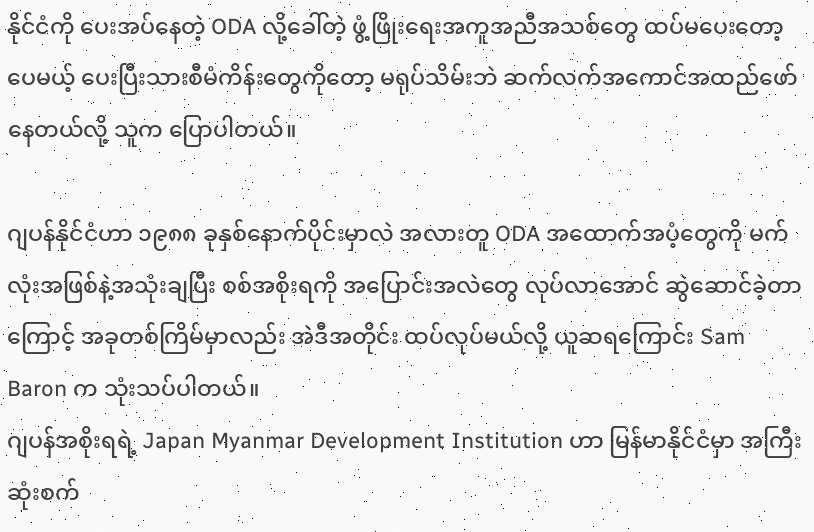နိုင်ငံကို ပေးအပ်နေတဲ့ ODA လို့ခေါ်တဲ့ ဖွံ့ဖြိုးရေးအကူအညီအသစ်တွေ ထပ်မပေးတော့ပေမယ့် ပေးပြီးသားစီမံကိန်းတွေကိုတော့ မရုပ်သိမ်းဘဲ ဆက်လက်အကောင်အထည်ဖော်နေတယ်လို့ သူက ပြောပါတယ်။

ဂျပန်နိုင်ငံဟာ ၁၉၈၈ ခုနှစ်နောက်ပိုင်းမှာလဲ အလားတူ ODA အထောက်အပံ့တွေကို မက်လုံးအဖြစ်နဲ့အသုံးချပြီး စစ်အစိုးရကို အပြောင်းအလဲတွေ လုပ်လာအောင် ဆွဲဆောင်ခဲ့တာကြောင့် အခုတစ်ကြိမ်မှာလည်း အဲဒီအတိုင်း ထပ်လုပ်မယ်လို့ ယူဆရကြောင်း Sam Baron က သုံးသပ်ပါတယ်။
ဂျပန်အစိုးရရဲ့ Japan Myanmar Development Institution ဟာ မြန်မာနိုင်ငံမှာ အကြီးဆုံးစက်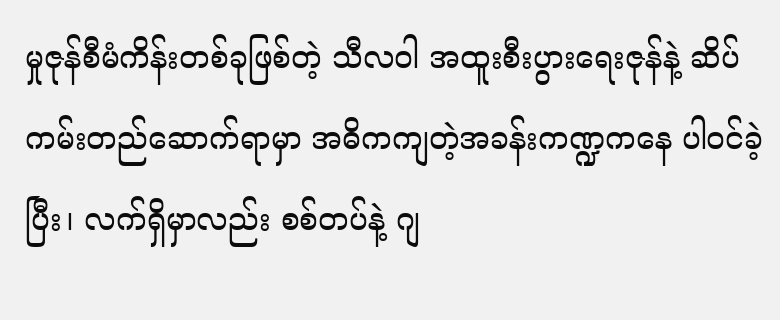မှုဇုန်စီမံကိန်းတစ်ခုဖြစ်တဲ့ သီလဝါ အထူးစီးပွားရေးဇုန်နဲ့ ဆိပ်ကမ်းတည်ဆောက်ရာမှာ အဓိကကျတဲ့အခန်းကဏ္ဍကနေ ပါဝင်ခဲ့ပြီး၊ လက်ရှိမှာလည်း စစ်တပ်နဲ့ ဂျ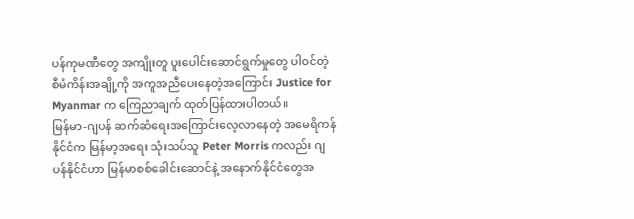ပန်ကုမဏီတွေ အကျိုးတူ ပူးပေါင်းဆောင်ရွက်မှုတွေ ပါဝင်တဲ့ စီမံကိန်းအချို့ကို အကူအညီပေးနေတဲ့အကြောင်း Justice for Myanmar က ကြေညာချက် ထုတ်ပြန်ထားပါတယ်။
မြန်မာ-ဂျပန် ဆက်ဆံရေးအကြောင်းလေ့လာနေတဲ့ အမေရိကန်နိုင်ငံက မြန်မာ့အရေး သုံးသပ်သူ Peter Morris ကလည်း ဂျပန်နိုင်ငံဟာ မြန်မာစစ်ခေါင်းဆောင်နဲ့ အနောက်နိုင်ငံတွေအ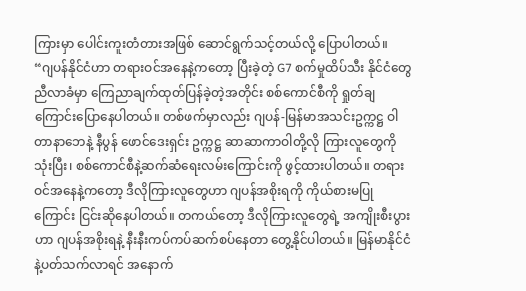ကြားမှာ ပေါင်းကူးတံတားအဖြစ် ဆောင်ရွက်သင့်တယ်လို့ ပြောပါတယ်။
“ဂျပန်နိုင်ငံဟာ တရားဝင်အနေနဲ့ကတော့ ပြီးခဲ့တဲ့ G7 စက်မှုထိပ်သီး နိုင်ငံတွေညီလာခံမှာ ကြေညာချက်ထုတ်ပြန်ခဲ့တဲ့အတိုင်း စစ်ကောင်စီကို ရှုတ်ချကြောင်းပြောနေပါတယ်။ တစ်ဖက်မှာလည်း ဂျပန်-မြန်မာအသင်းဥက္ကဋ္ဌ ဝါတာနာဘေနဲ့ နီပွန် ဖောင်ဒေးရှင်း ဥက္ကဋ္ဌ ဆာဆာကာဝါတို့လို ကြားလူတွေကို သုံးပြီး၊ စစ်ကောင်စီနဲ့ဆက်ဆံရေးလမ်းကြောင်းကို ဖွင့်ထားပါတယ်။ တရားဝင်အနေနဲ့ကတော့ ဒီလိုကြားလူတွေဟာ ဂျပန်အစိုးရကို ကိုယ်စားမပြုကြောင်း ငြင်းဆိုနေပါတယ်။ တကယ်တော့ ဒီလိုကြားလူတွေရဲ့ အကျိုးစီးပွားဟာ ဂျပန်အစိုးရနဲ့ နီးနီးကပ်ကပ်ဆက်စပ်နေတာ တွေ့နိုင်ပါတယ်။ မြန်မာနိုင်ငံနဲ့ပတ်သက်လာရင် အနောက်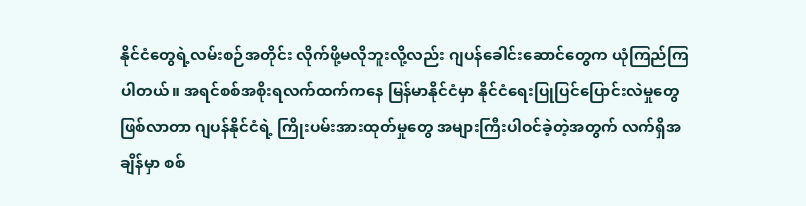နိုင်ငံတွေရဲ့လမ်းစဉ်အတိုင်း လိုက်ဖို့မလိုဘူးလို့လည်း ဂျပန်ခေါင်းဆောင်တွေက ယုံကြည်ကြပါတယ်။ အရင်စစ်အစိုးရလက်ထက်ကနေ မြန်မာနိုင်ငံမှာ နိုင်ငံရေးပြုပြင်ပြောင်းလဲမှုတွေ ဖြစ်လာတာ ဂျပန်နိုင်ငံရဲ့ ကြိုးပမ်းအားထုတ်မှုတွေ အများကြီးပါဝင်ခဲ့တဲ့အတွက် လက်ရှိအချိန်မှာ စစ်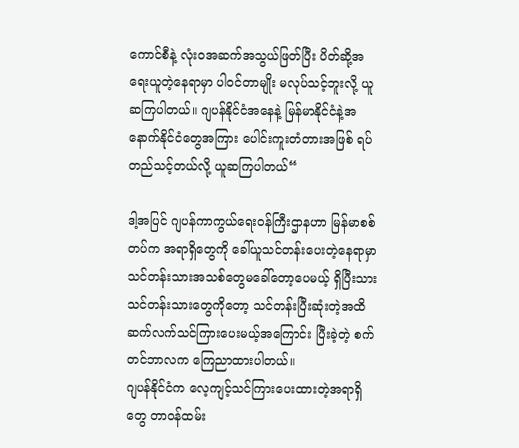ကောင်စီနဲ့ လုံးဝအဆက်အသွယ်ဖြတ်ပြီး ပိတ်ဆို့အရေးယူတဲ့နေရာမှာ ပါဝင်တာမျိုး မလုပ်သင့်ဘူးလို့ ယူဆကြပါတယ်။ ဂျပန်နိုင်ငံအနေနဲ့ မြန်မာနိုင်ငံနဲ့အနောက်နိုင်ငံတွေအကြား ပေါင်းကူးတံတားအဖြစ် ရပ်တည်သင့်တယ်လို့ ယူဆကြပါတယ်“

ဒါ့အပြင် ဂျပန်ကာကွယ်ရေးဝန်ကြီးဌာနဟာ မြန်မာစစ်တပ်က အရာရှိတွေကို ခေါ်ယူသင်တန်းပေးတဲ့နေရာမှာ သင်တန်းသားအသစ်တွေမခေါ်တော့ပေမယ့် ရှိပြီးသား သင်တန်းသားတွေကိုတော့ သင်တန်းပြီးဆုံးတဲ့အထိ ဆက်လက်သင်ကြားပေးမယ့်အကြောင်း ပြီးခဲ့တဲ့ စက်တင်ဘာလက ကြေညာထားပါတယ်။
ဂျပန်နိုင်ငံက လေ့ကျင့်သင်ကြားပေးထားတဲ့အရာရှိတွေ တာဝန်ထမ်း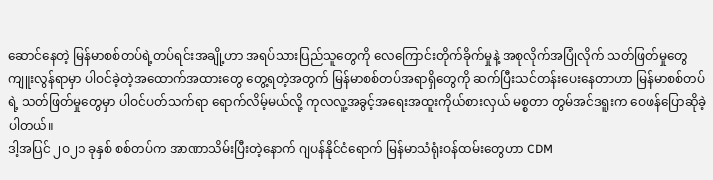ဆောင်နေတဲ့ မြန်မာစစ်တပ်ရဲ့တပ်ရင်းအချို့ဟာ အရပ်သားပြည်သူတွေကို လေကြောင်းတိုက်ခိုက်မှုနဲ့ အစုလိုက်အပြုံလိုက် သတ်ဖြတ်မှုတွေ ကျူးလွန်ရာမှာ ပါဝင်ခဲ့တဲ့အထောက်အထားတွေ တွေ့ရတဲ့အတွက် မြန်မာစစ်တပ်အရာရှိတွေကို ဆက်ပြီးသင်တန်းပေးနေတာဟာ မြန်မာစစ်တပ်ရဲ့ သတ်ဖြတ်မှုတွေမှာ ပါဝင်ပတ်သက်ရာ ရောက်လိမ့်မယ်လို့ ကုလလူ့အခွင့်အရေးအထူးကိုယ်စားလှယ် မစ္စတာ တွမ်အင်ဒရူးက ဝေဖန်ပြောဆိုခဲ့ပါတယ်။
ဒါ့အပြင် ၂ဝ၂၁ ခုနှစ် စစ်တပ်က အာဏာသိမ်းပြီးတဲ့နောက် ဂျပန်နိုင်ငံရောက် မြန်မာသံရုံးဝန်ထမ်းတွေဟာ CDM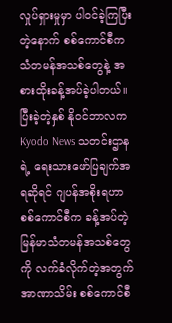လှုပ်ရှားမှုမှာ ပါဝင်ခဲ့ကြပြီးတဲ့နောက် စစ်ကောင်စီက သံတမန်အသစ်တွေနဲ့ အစားထိုးခန့်အပ်ခဲ့ပါတယ်။ ပြီးခဲ့တဲ့နှစ် နိုဝင်ဘာလက Kyodo News သတင်းဌာနရဲ့ ရေးသားဖော်ပြချက်အရဆိုရင် ဂျပန်အစိုးရဟာ စစ်ကောင်စီက ခန့်အပ်တဲ့ မြန်မာသံတမန်အသစ်တွေကို လက်ခံလိုက်တဲ့အတွက် အာဏာသိမ်း စစ်ကောင်စီ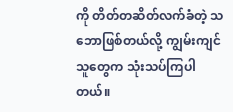ကို တိတ်တဆိတ်လက်ခံတဲ့ သဘောဖြစ်တယ်လို့ ကျွမ်းကျင်သူတွေက သုံးသပ်ကြပါတယ်။